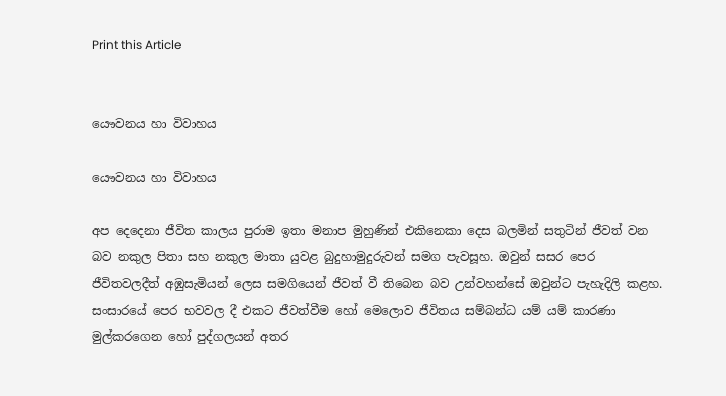Print this Article


යෞවනය හා විවාහය

යෞවනය හා විවාහය

අප දෙදෙනා ජීවිත කාලය පුරාම ඉතා මනාප මුහුණින් එකිනෙකා දෙස බලමින් සතුටින් ජීවත් වන බව නකුල පිතා සහ නකුල මාතා යුවළ බුදුහාමුදුරුවන් සමග පැවසූහ. ඔවුන් සසර පෙර ජීවිතවලදීත් අඹුසැමියන් ලෙස සමගියෙන් ජීවත් වී තිබෙන බව උන්වහන්සේ ඔවුන්ට පැහැදිලි කළහ. සංසාරයේ පෙර භවවල දී එකට ජීවත්වීම හෝ මෙලොව ජීවිතය සම්බන්ධ යම් යම් කාරණා මුල්කරගෙන හෝ පුද්ගලයන් අතර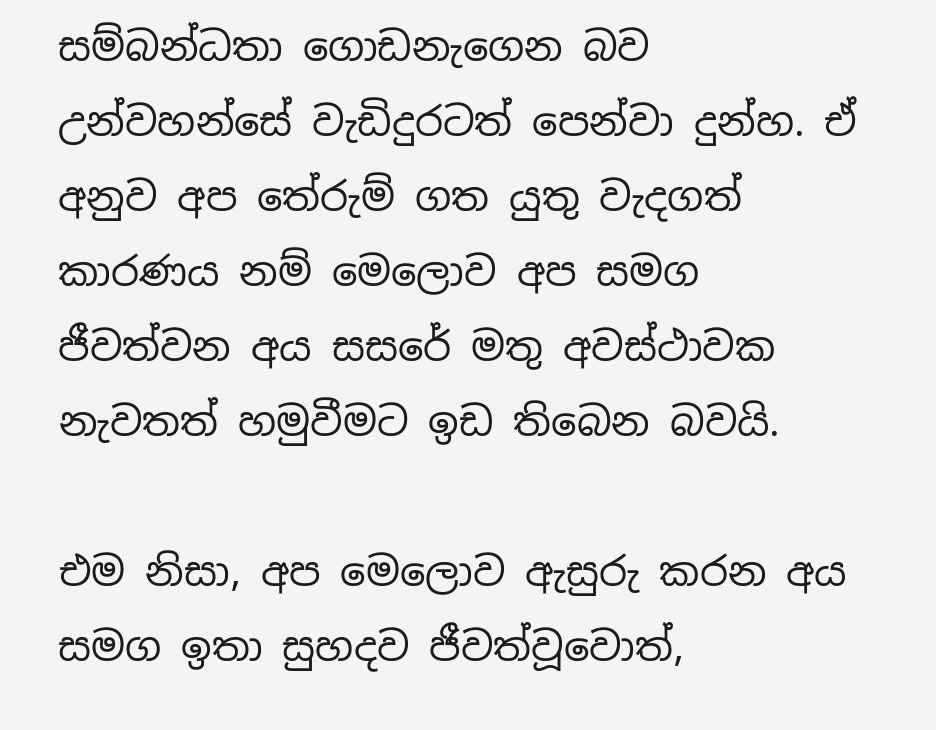සම්බන්ධතා ගොඩනැගෙන බව උන්වහන්සේ වැඩිදුරටත් පෙන්වා දුන්හ. ඒ අනුව අප තේරුම් ගත යුතු වැදගත් කාරණය නම් මෙලොව අප සමග ජීවත්වන අය සසරේ මතු අවස්ථාවක නැවතත් හමුවීමට ඉඩ තිබෙන බවයි.

එම නිසා, අප මෙලොව ඇසුරු කරන අය සමග ඉතා සුහදව ජීවත්වූවොත්,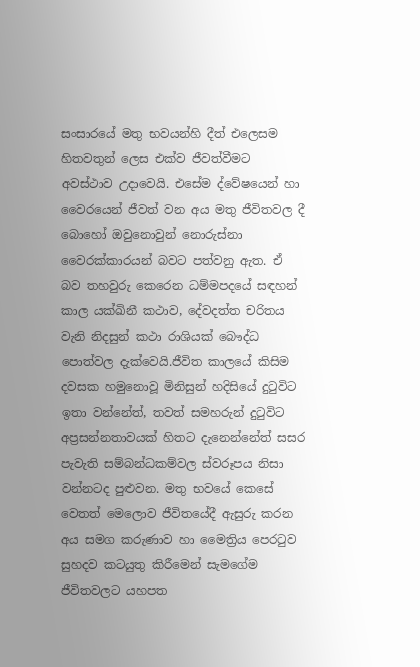සංසාරයේ මතු භවයන්හි දීත් එලෙසම හිතවතුන් ලෙස එක්ව ජීවත්වීමට අවස්ථාව උදාවෙයි. එසේම ද්වේෂයෙන් හා වෛරයෙන් ජීවත් වන අය මතු ජීවිතවල දී බොහෝ ඔවුනොවුන් නොරුස්නා වෛරක්කාරයන් බවට පත්වනු ඇත. ඒ බව තහවුරු කෙරෙන ධම්මපදයේ සඳහන් කාල යක්ඛිනී කථාව, දේවදත්ත චරිතය වැනි නිදසුන් කථා රාශියක් බෞද්ධ පොත්වල දැක්වෙයි.ජීවිත කාලයේ කිසිම දවසක හමුනොවූ මිනිසුන් හදිසියේ දුටුවිට ඉතා වන්නේත්, තවත් සමහරුන් දුටුවිට අප්‍රසන්නතාවයක් හිතට දැනෙන්නේත් සසර පැවැති සම්බන්ධකම්වල ස්වරූපය නිසා වන්නටද පුළුවන. මතු භවයේ කෙසේ වෙතත් මෙලොව ජීවිතයේදී ඇසුරු කරන අය සමග කරුණාව හා මෛත්‍රිය පෙරටුව සුහදව කටයුතු කිරීමෙන් සැමගේම ජීවිතවලට යහපත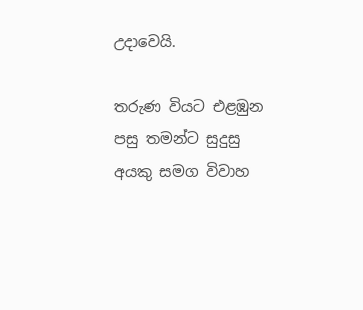උදාවෙයි.

තරුණ වියට එළඹුන පසු තමන්ට සුදුසු අයකු සමග විවාහ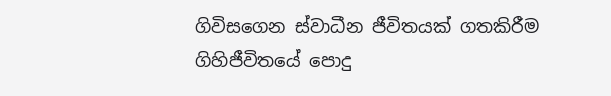ගිවිසගෙන ස්වාධීන ජීවිතයක් ගතකිරීම ගිහිජීවිතයේ පොදු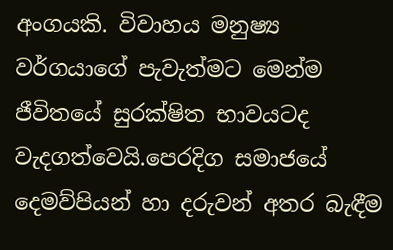අංගයකි. විවාහය මනුෂ්‍ය වර්ගයාගේ පැවැත්මට මෙන්ම ජීවිතයේ සුරක්ෂිත භාවයටද වැදගත්වෙයි.පෙරදිග සමාජයේ දෙමව්පියන් හා දරුවන් අතර බැඳීම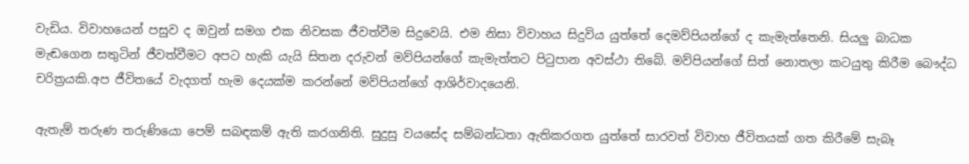වැඩිය. විවාහයෙන් පසුව ද ඔවුන් සමග එක නිවසක ජීවත්වීම සිදුවෙයි. එම නිසා විවාහය සිදුවිය යුත්තේ දෙමව්පියන්ගේ ද කැමැත්තෙනි. සියලු බාධක මැඬගෙන සතුටින් ජීවත්වීමට අපට හැකි යැයි සිතන දරුවන් මව්පියන්ගේ කැමැත්තට පිටුපාන අවස්ථා තිබේ. මව්පියන්ගේ සිත් නොතලා කටයුතු කිරීම බෞද්ධ චරිත්‍රයකි.අප ජීවිතයේ වැදගත් හැම දෙයක්ම කරන්නේ මව්පියන්ගේ ආශිර්වාදයෙනි.

ඇතැම් තරුණ තරුණියො පෙම් සබඳකම් ඇති කරගනිති. සුදුසු වයසේද සම්බන්ධතා ඇතිකරගත යුත්තේ සාරවත් විවාහ ජීවිතයක් ගත කිරීමේ සැබෑ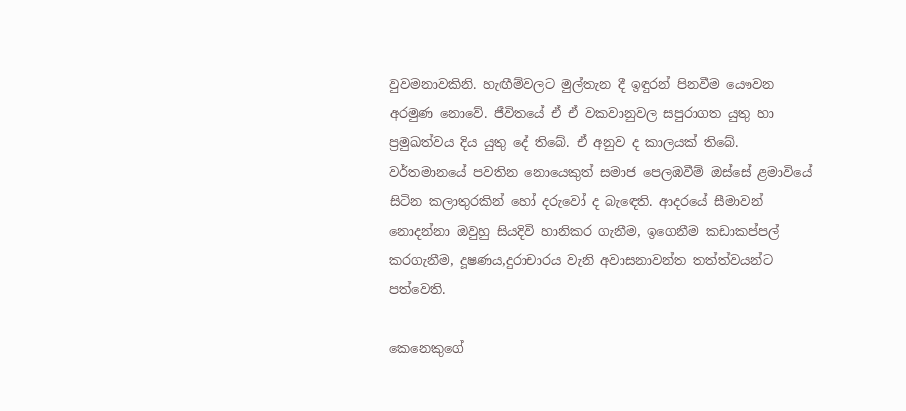වුවමනාවකිනි. හැඟීම්වලට මුල්තැන දී ඉඳුරන් පිනවීම යෞවන අරමුණ නොවේ. ජීවිතයේ ඒ ඒ වකවානුවල සපුරාගත යුතු හා ප්‍රමුඛත්වය දිය යුතු දේ තිබේ. ඒ අනුව ද කාලයක් තිබේ. වර්තමානයේ පවතින නොයෙකුත් සමාජ පෙලඹවීම් ඔස්සේ ළමාවියේ සිටින කලාතුරකින් හෝ දරුවෝ ද බැඳෙති. ආදරයේ සීමාවන් නොදන්නා ඔවුහු සියදිවි හානිකර ගැනීම, ඉගෙනීම කඩාකප්පල් කරගැනීම, දූෂණය,දුරාචාරය වැනි අවාසනාවන්ත තත්ත්වයන්ට පත්වෙති.

කෙනෙකුගේ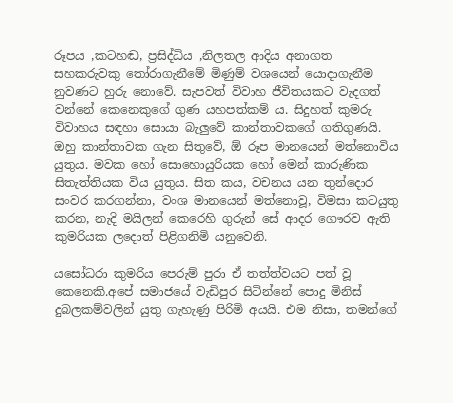රූපය ,කටහඬ, ප්‍රසිද්ධිය ,නිලතල ආදිය අනාගත සහකරුවකු තෝරාගැනීමේ මිණුම් වශයෙන් යොදාගැනීම නුවණට හුරු නොවේ. සැපවත් විවාහ ජීවිතයකට වැදගත් වන්නේ කෙනෙකුගේ ගුණ යහපත්කම් ය. සිදුහත් කුමරු විවාහය සඳහා සොයා බැලුවේ කාන්තාවකගේ ගතිගුණයි. ඔහු කාන්තාවක ගැන සිතුවේ, ඕ රූප මානයෙන් මත්නොවිය යුතුය. මවක හෝ සොහොයුරියක හෝ මෙන් කාරුණික සිතැත්තියක විය යුතුය. සිත කය, වචනය යන තුන්දොර සංවර කරගන්නා, වංශ මානයෙන් මත්නොවූ, විමසා කටයුතු කරන, නැදි මයිලන් කෙරෙහි ගුරුන් සේ ආදර ගෞරව ඇති කුමරියක ලදොත් පිළිගනිමි යනුවෙනි.

යසෝධරා කුමරිය පෙරුම් පුරා ඒ තත්ත්වයට පත් වූ කෙනෙකි.අපේ සමාජයේ වැඩිපුර සිටින්නේ පොදු මිනිස් දුබලකම්වලින් යුතු ගැහැණු පිරිමි අයයි. එම නිසා, තමන්ගේ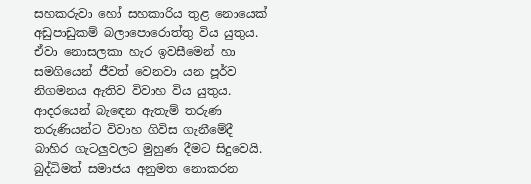සහකරුවා හෝ සහකාරිය තුළ නොයෙක් අඩුපාඩුකම් බලාපොරොත්තු විය යුතුය. ඒවා නොසලකා හැර ඉවසීමෙන් හා සමගියෙන් ජීවත් වෙනවා යන පූර්ව නිගමනය ඇතිව විවාහ විය යුතුය. ආදරයෙන් බැඳෙන ඇතැම් තරුණ තරුණියන්ට විවාහ ගිවිස ගැනීමේදී බාහිර ගැටලුවලට මුහුණ දීමට සිදුවෙයි. බුද්ධිමත් සමාජය අනුමත නොකරන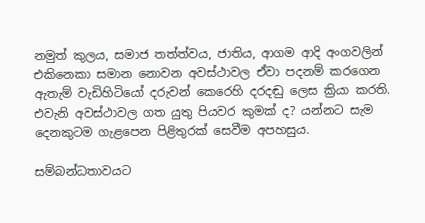නමුත් කුලය, සමාජ තත්ත්වය, ජාතිය, ආගම ආදි අංගවලින් එකිනෙකා සමාන නොවන අවස්ථාවල ඒවා පදනම් කරගෙන ඇතැම් වැඩිහිටියෝ දරුවන් කෙරෙහි දරදඬු ලෙස ක්‍රියා කරති. එවැනි අවස්ථාවල ගත යුතු පියවර කුමක් ද? යන්නට සැම දෙනකුටම ගැළපෙන පිළිතුරක් සෙවීම අපහසුය.

සම්බන්ධතාවයට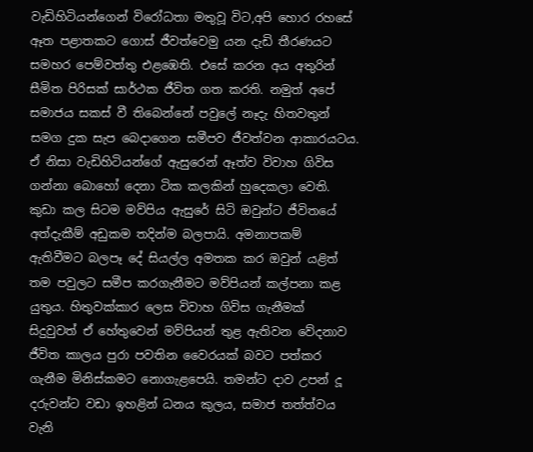වැඩිහිටියන්ගෙන් විරෝධතා මතුවූ විට,අපි හොර රහසේ ඈත පළාතකට ගොස් ජීවත්වෙමු යන දැඩි තීරණයට සමහර පෙම්වත්තු එළඹෙති. එසේ කරන අය අතුරින් සීමිත පිරිසක් සාර්ථක ජීවිත ගත කරති. නමුත් අපේ සමාජය සකස් වී තිබෙන්නේ පවුලේ නෑදැ හිතවතුන් සමග දුක සැප බෙදාගෙන සමීපව ජීවත්වන ආකාරයටය. ඒ නිසා වැඩිහිටියන්ගේ ඇසුරෙන් ඈත්ව විවාහ ගිවිස ගන්නා බොහෝ දෙනා ටික කලකින් හුදෙකලා වෙති. කුඩා කල සිටම මව්පිය ඇසුරේ සිටි ඔවුන්ට ජීවිතයේ අත්දැකීම් අඩුකම තදින්ම බලපායි. අමනාපකම් ඇතිවීමට බලපෑ දේ සියල්ල අමතක කර ඔවුන් යළිත් තම පවුලට සමීප කරගැනීමට මව්පියන් කල්පනා කළ යුතුය. හිතුවක්කාර ලෙස විවාහ ගිවිස ගැනීමක් සිදුවුවත් ඒ හේතුවෙන් මව්පියන් තුළ ඇතිවන වේදනාව ජීවිත කාලය පුරා පවතින වෛරයක් බවට පත්කර ගැනීම මිනිස්කමට නොගැළපෙයි. තමන්ට දාව උපන් දූ දරුවන්ට වඩා ඉහළින් ධනය කුලය, සමාජ තත්ත්වය වැනි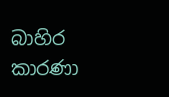බාහිර කාරණා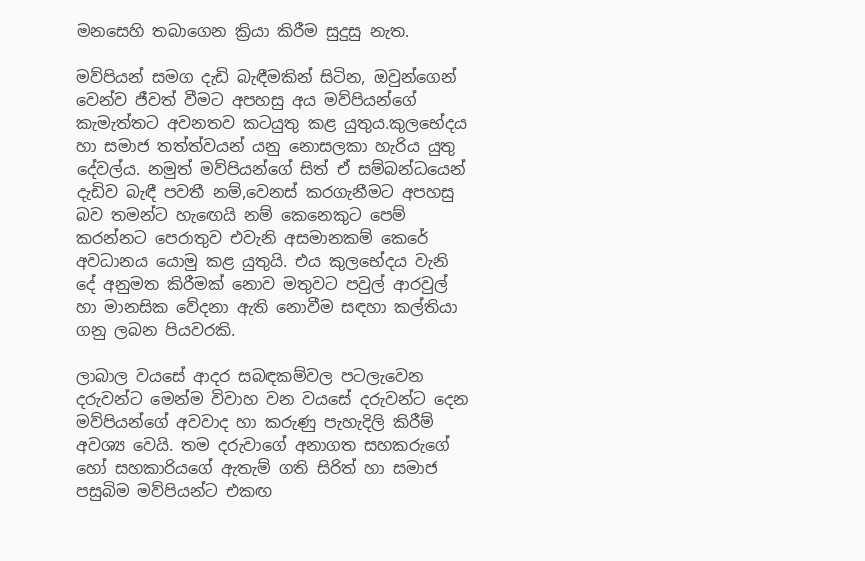මනසෙහි තබාගෙන ක්‍රියා කිරීම සුදුසු නැත.

මව්පියන් සමග දැඩි බැඳීමකින් සිටින, ඔවුන්ගෙන් වෙන්ව ජීවත් වීමට අපහසු අය මව්පියන්ගේ කැමැත්තට අවනතව කටයුතු කළ යුතුය.කුලභේදය හා සමාජ තත්ත්වයන් යනු නොසලකා හැරිය යුතු දේවල්ය. නමුත් මව්පියන්ගේ සිත් ඒ සම්බන්ධයෙන් දැඩිව බැඳී පවතී නම්,වෙනස් කරගැනීමට අපහසු බව තමන්ට හැඟෙයි නම් කෙනෙකුට පෙම් කරන්නට පෙරාතුව එවැනි අසමානකම් කෙරේ අවධානය යොමු කළ යුතුයි. එය කුලභේදය වැනි දේ අනුමත කිරීමක් නොව මතුවට පවුල් ආරවුල් හා මානසික වේදනා ඇති නොවීම සඳහා කල්තියා ගනු ලබන පියවරකි.

ලාබාල වයසේ ආදර සබඳකම්වල පටලැවෙන දරුවන්ට මෙන්ම විවාහ වන වයසේ දරුවන්ට දෙන මව්පියන්ගේ අවවාද හා කරුණු පැහැදිලි කිරීම් අවශ්‍ය වෙයි. තම දරුවාගේ අනාගත සහකරුගේ හෝ සහකාරියගේ ඇතැම් ගති සිරිත් හා සමාජ පසුබිම මව්පියන්ට එකඟ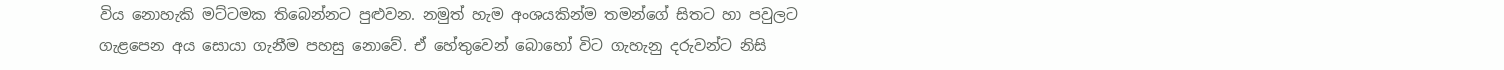විය නොහැකි මට්ටමක තිබෙන්නට පුළුවන. නමුත් හැම අංශයකින්ම තමන්ගේ සිතට හා පවුලට ගැළපෙන අය සොයා ගැනීම පහසු නොවේ. ඒ හේතුවෙන් බොහෝ විට ගැහැනු දරුවන්ට නිසි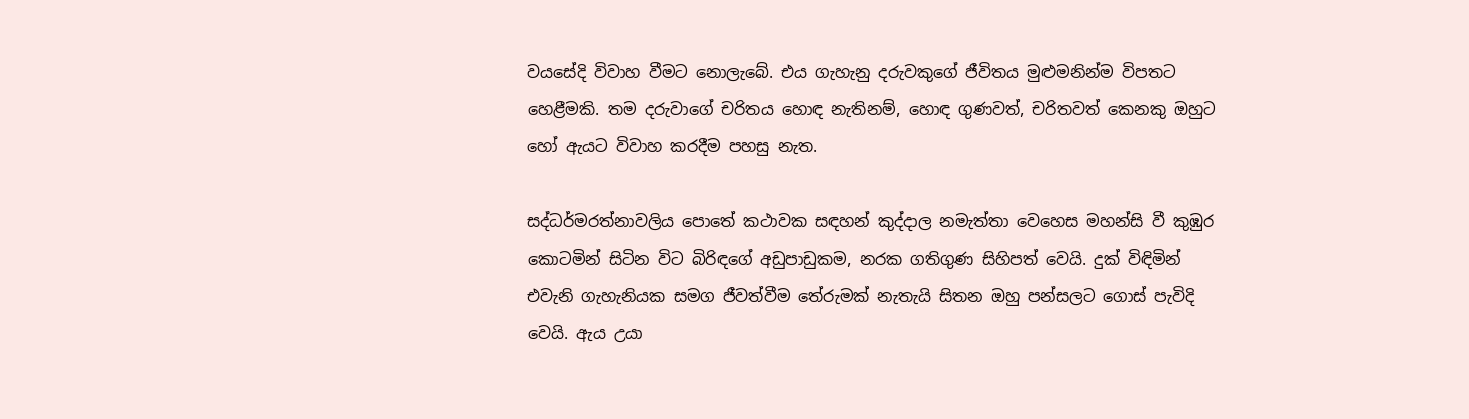වයසේදි විවාහ වීමට නොලැබේ. එය ගැහැනු දරුවකුගේ ජීවිතය මුළුමනින්ම විපතට හෙළීමකි. තම දරුවාගේ චරිතය හොඳ නැතිනම්, හොඳ ගුණවත්, චරිතවත් කෙනකු ඔහුට හෝ ඇයට විවාහ කරදීම පහසු නැත.

සද්ධර්මරත්නාවලිය පොතේ කථාවක සඳහන් කුද්දාල නමැත්තා වෙහෙස මහන්සි වී කුඹුර කොටමින් සිටින විට බිරිඳගේ අඩුපාඩුකම, නරක ගතිගුණ සිහිපත් වෙයි. දුක් විඳිමින් එවැනි ගැහැනියක සමග ජීවත්වීම තේරුමක් නැතැයි සිතන ඔහු පන්සලට ගොස් පැවිදි වෙයි. ඇය උයා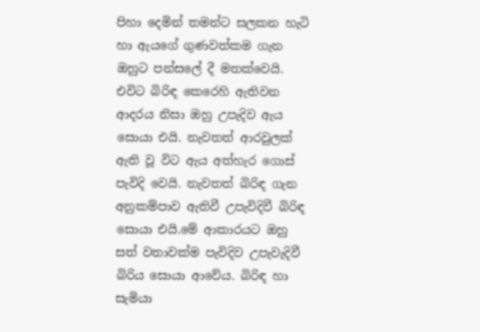පිහා දෙමින් තමන්ට සලකන හැටි හා ඇයගේ ගුණවත්කම ගැන ඔහුට පන්සලේ දී මතක්වෙයි. එවිට බිරිඳ කෙරෙහි ඇතිවන ආදරය නිසා ඔහු උපැදිව ඇය සොයා එයි. නැවතත් ආරවුලක් ඇති වූ විට ඇය අත්හැර ගොස් පැවිදි වෙයි. නැවතත් බිරිඳ ගැන අනුකම්පාව ඇතිවී උපැවිදිවී බිරිඳ සොයා එයි.මේ ආකාරයට ඔහු සත් වතාවක්ම පැවිදිව උපැවැදිවී බිරිය සොයා ආවේය. බිරිඳ හා සැමියා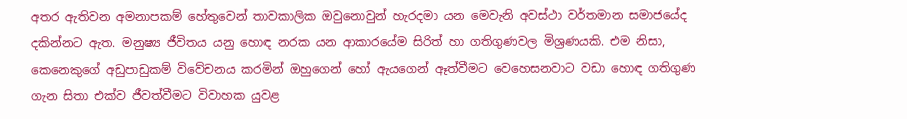අතර ඇතිවන අමනාපකම් හේතුවෙන් තාවකාලික ඔවුනොවුන් හැරදමා යන මෙවැනි අවස්ථා වර්තමාන සමාජයේද දකින්නට ඇත. මනුෂ්‍ය ජීවිතය යනු හොඳ නරක යන ආකාරයේම සිරිත් හා ගතිගුණවල මිශ්‍රණයකි. එම නිසා, කෙනෙකුගේ අඩුපාඩුකම් විවේචනය කරමින් ඔහුගෙන් හෝ ඇයගෙන් ඈත්වීමට වෙහෙසනවාට වඩා හොඳ ගතිගුණ ගැන සිතා එක්ව ජීවත්වීමට විවාහක යුවළ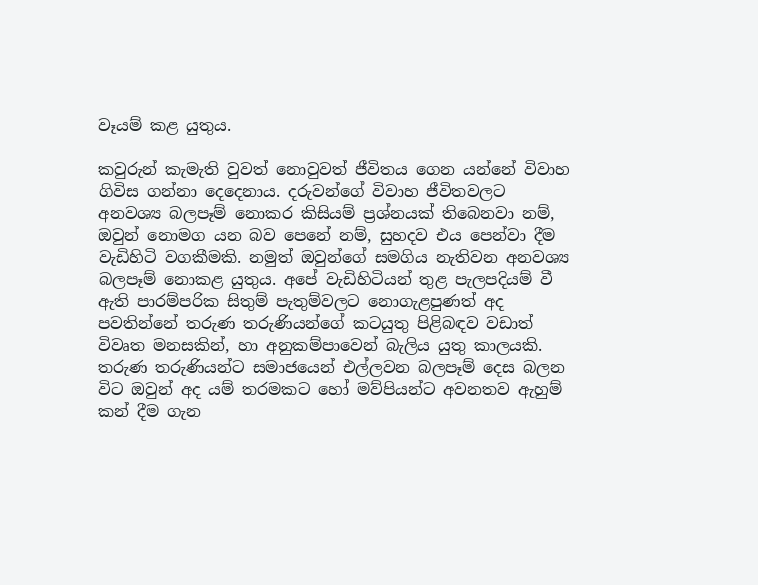වෑයම් කළ යුතුය.

කවුරුන් කැමැති වුවත් නොවුවත් ජීවිතය ගෙන යන්නේ විවාහ ගිවිස ගන්නා දෙදෙනාය. දරුවන්ගේ විවාහ ජීවිතවලට අනවශ්‍ය බලපෑම් නොකර කිසියම් ප්‍රශ්නයක් තිබෙනවා නම්, ඔවුන් නොමග යන බව පෙනේ නම්, සුහදව එය පෙන්වා දීම වැඩිහිටි වගකීමකි. නමුත් ඔවුන්ගේ සමගිය නැතිවන අනවශ්‍ය බලපෑම් නොකළ යුතුය. අපේ වැඩිහිටියන් තුළ පැලපදියම් වී ඇති පාරම්පරික සිතුම් පැතුම්වලට නොගැළපුණත් අද පවතින්නේ තරුණ තරුණියන්ගේ කටයුතු පිළිබඳව වඩාත් විවෘත මනසකින්, හා අනුකම්පාවෙන් බැලිය යුතු කාලයකි. තරුණ තරුණියන්ට සමාජයෙන් එල්ලවන බලපෑම් දෙස බලන විට ඔවුන් අද යම් තරමකට හෝ මව්පියන්ට අවනතව ඇහුම් කන් දීම ගැන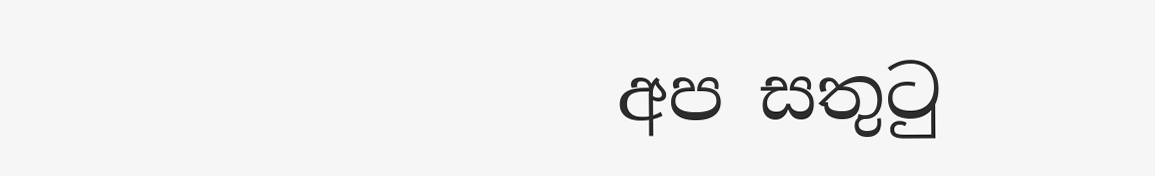අප සතුටු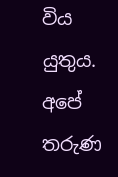විය යුතුය. අපේ තරුණ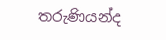තරුණියන්ද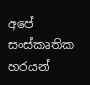අපේ සංස්කෘතික හරයන්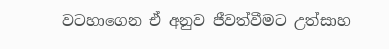වටහාගෙන ඒ අනුව ජීවත්වීමට උත්සාහ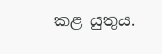කළ යුතුය.